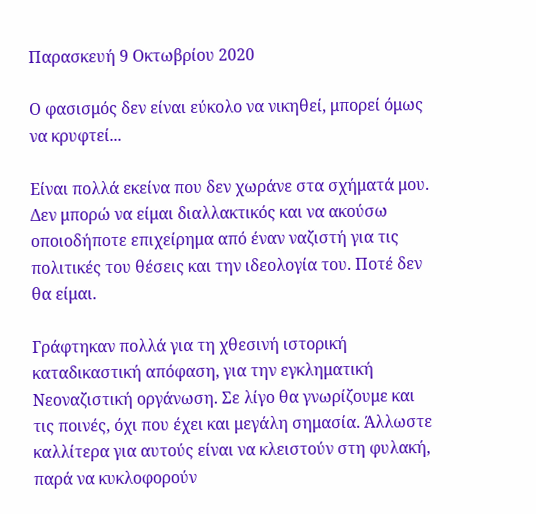Παρασκευή 9 Οκτωβρίου 2020

Ο φασισμός δεν είναι εύκολο να νικηθεί, μπορεί όμως να κρυφτεί...

Είναι πολλά εκείνα που δεν χωράνε στα σχήματά μου. Δεν μπορώ να είμαι διαλλακτικός και να ακούσω οποιοδήποτε επιχείρημα από έναν ναζιστή για τις πολιτικές του θέσεις και την ιδεολογία του. Ποτέ δεν θα είμαι.

Γράφτηκαν πολλά για τη χθεσινή ιστορική καταδικαστική απόφαση, για την εγκληματική Νεοναζιστική οργάνωση. Σε λίγο θα γνωρίζουμε και τις ποινές, όχι που έχει και μεγάλη σημασία. Άλλωστε καλλίτερα για αυτούς είναι να κλειστούν στη φυλακή, παρά να κυκλοφορούν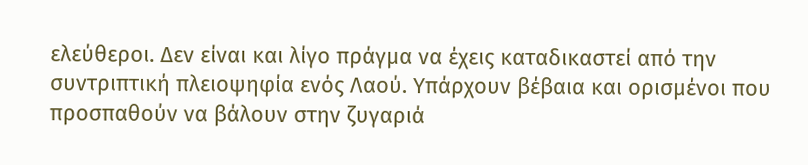ελεύθεροι. Δεν είναι και λίγο πράγμα να έχεις καταδικαστεί από την συντριπτική πλειοψηφία ενός Λαού. Υπάρχουν βέβαια και ορισμένοι που προσπαθούν να βάλουν στην ζυγαριά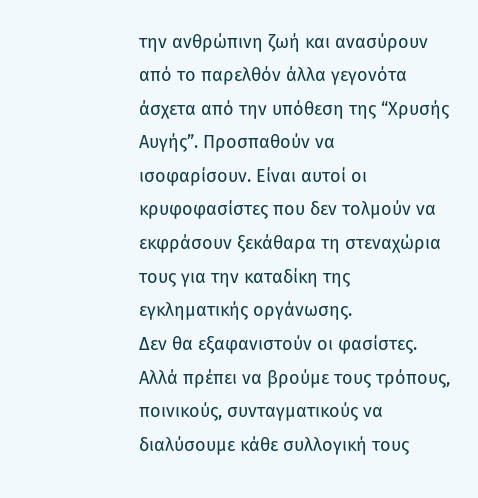την ανθρώπινη ζωή και ανασύρουν από το παρελθόν άλλα γεγονότα άσχετα από την υπόθεση της “Χρυσής Αυγής”. Προσπαθούν να ισοφαρίσουν. Είναι αυτοί οι κρυφοφασίστες που δεν τολμούν να εκφράσουν ξεκάθαρα τη στεναχώρια τους για την καταδίκη της εγκληματικής οργάνωσης.
Δεν θα εξαφανιστούν οι φασίστες. Αλλά πρέπει να βρούμε τους τρόπους, ποινικούς, συνταγματικούς να διαλύσουμε κάθε συλλογική τους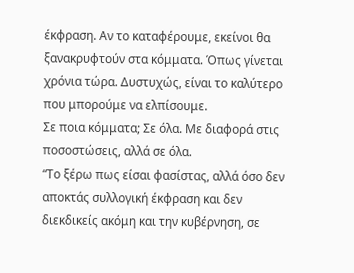έκφραση. Αν το καταφέρουμε, εκείνοι θα ξανακρυφτούν στα κόμματα. Όπως γίνεται χρόνια τώρα. Δυστυχώς, είναι το καλύτερο που μπορούμε να ελπίσουμε.
Σε ποια κόμματα; Σε όλα. Με διαφορά στις ποσοστώσεις, αλλά σε όλα.
“Το ξέρω πως είσαι φασίστας, αλλά όσο δεν αποκτάς συλλογική έκφραση και δεν διεκδικείς ακόμη και την κυβέρνηση, σε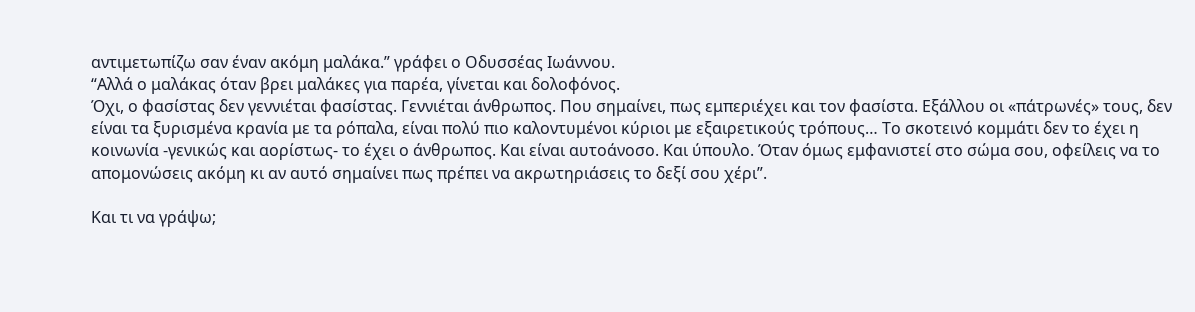αντιμετωπίζω σαν έναν ακόμη μαλάκα.” γράφει ο Οδυσσέας Ιωάννου.
“Αλλά ο μαλάκας όταν βρει μαλάκες για παρέα, γίνεται και δολοφόνος.
Όχι, ο φασίστας δεν γεννιέται φασίστας. Γεννιέται άνθρωπος. Που σημαίνει, πως εμπεριέχει και τον φασίστα. Εξάλλου οι «πάτρωνές» τους, δεν είναι τα ξυρισμένα κρανία με τα ρόπαλα, είναι πολύ πιο καλοντυμένοι κύριοι με εξαιρετικούς τρόπους… Το σκοτεινό κομμάτι δεν το έχει η κοινωνία -γενικώς και αορίστως- το έχει ο άνθρωπος. Και είναι αυτοάνοσο. Και ύπουλο. Όταν όμως εμφανιστεί στο σώμα σου, οφείλεις να το απομονώσεις ακόμη κι αν αυτό σημαίνει πως πρέπει να ακρωτηριάσεις το δεξί σου χέρι”.

Και τι να γράψω;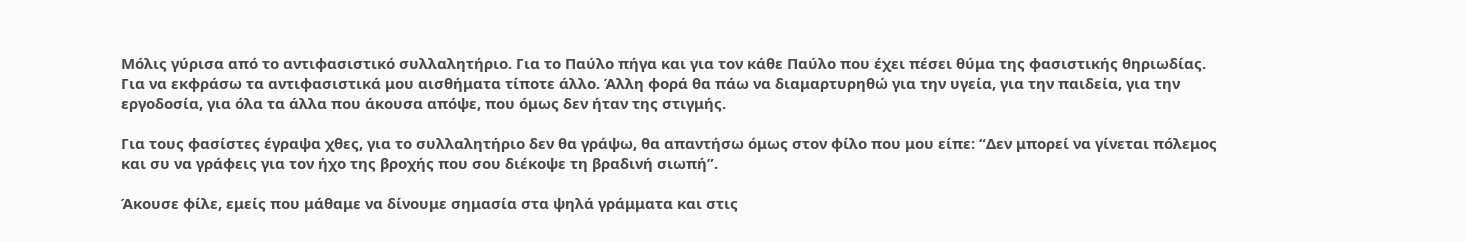Μόλις γύρισα από το αντιφασιστικό συλλαλητήριο. Για το Παύλο πήγα και για τον κάθε Παύλο που έχει πέσει θύμα της φασιστικής θηριωδίας. Για να εκφράσω τα αντιφασιστικά μου αισθήματα τίποτε άλλο. Άλλη φορά θα πάω να διαμαρτυρηθώ για την υγεία, για την παιδεία, για την εργοδοσία, για όλα τα άλλα που άκουσα απόψε, που όμως δεν ήταν της στιγμής.

Για τους φασίστες έγραψα χθες, για το συλλαλητήριο δεν θα γράψω, θα απαντήσω όμως στον φίλο που μου είπε: “Δεν μπορεί να γίνεται πόλεμος και συ να γράφεις για τον ήχο της βροχής που σου διέκοψε τη βραδινή σιωπή”.

Άκουσε φίλε, εμείς που μάθαμε να δίνουμε σημασία στα ψηλά γράμματα και στις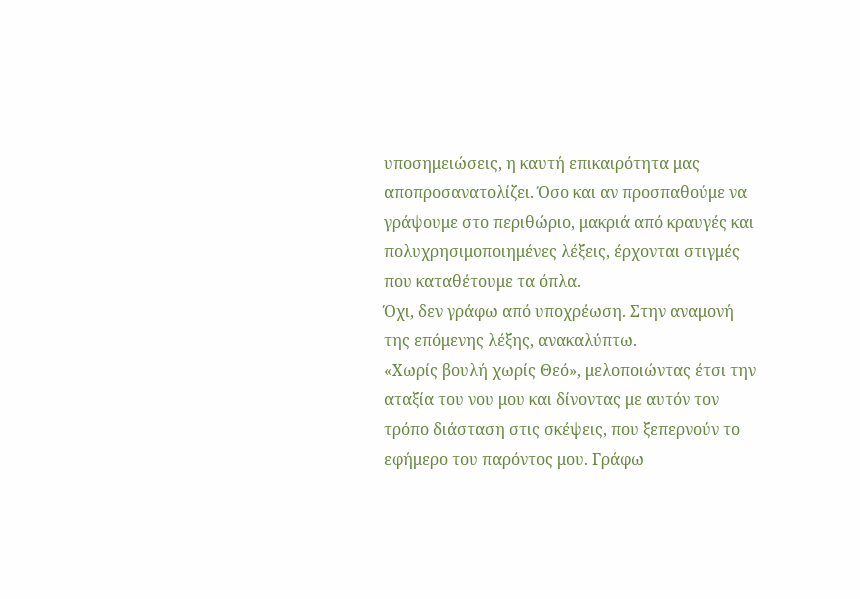υποσημειώσεις, η καυτή επικαιρότητα μας αποπροσανατολίζει. Όσο και αν προσπαθούμε να γράψουμε στο περιθώριο, μακριά από κραυγές και πολυχρησιμοποιημένες λέξεις, έρχονται στιγμές που καταθέτουμε τα όπλα.
Όχι, δεν γράφω από υποχρέωση. Στην αναμονή της επόμενης λέξης, ανακαλύπτω.
«Χωρίς βουλή χωρίς Θεό», μελοποιώντας έτσι την αταξία του νου μου και δίνοντας με αυτόν τον τρόπο διάσταση στις σκέψεις, που ξεπερνούν το εφήμερο του παρόντος μου. Γράφω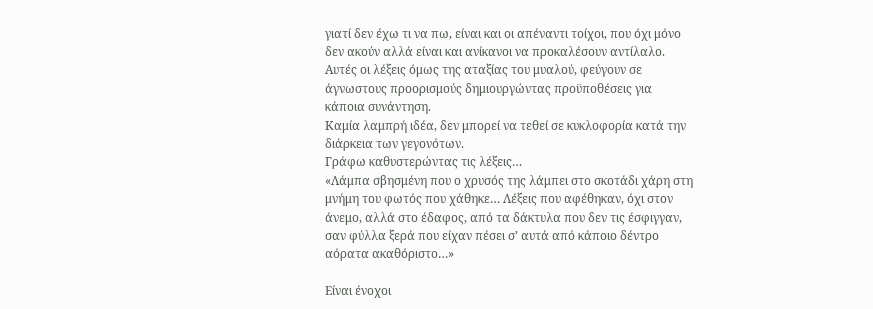γιατί δεν έχω τι να πω, είναι και οι απέναντι τοίχοι, που όχι μόνο δεν ακούν αλλά είναι και ανίκανοι να προκαλέσουν αντίλαλο. Αυτές οι λέξεις όμως της αταξίας του μυαλού, φεύγουν σε άγνωστους προορισμούς δημιουργώντας προϋποθέσεις για κάποια συνάντηση.
Καμία λαμπρή ιδέα, δεν μπορεί να τεθεί σε κυκλοφορία κατά την διάρκεια των γεγονότων.
Γράφω καθυστερώντας τις λέξεις…
«Λάμπα σβησμένη που ο χρυσός της λάμπει στο σκοτάδι χάρη στη μνήμη του φωτός που χάθηκε… Λέξεις που αφέθηκαν, όχι στον άνεμο, αλλά στο έδαφος, από τα δάκτυλα που δεν τις έσφιγγαν, σαν φύλλα ξερά που είχαν πέσει σ’ αυτά από κάποιο δέντρο αόρατα ακαθόριστο…»

Είναι ένοχοι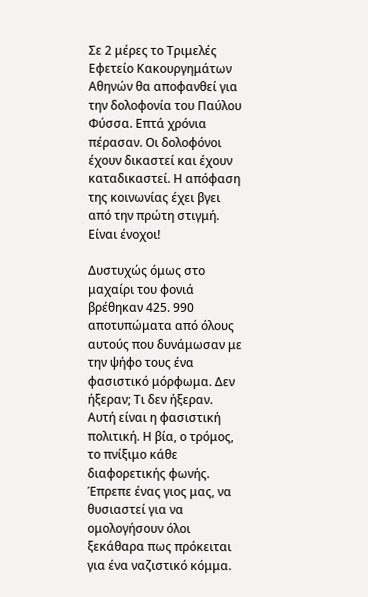Σε 2 μέρες το Τριμελές Εφετείο Κακουργημάτων Αθηνών θα αποφανθεί για την δολοφονία του Παύλου Φύσσα. Επτά χρόνια πέρασαν. Οι δολοφόνοι έχουν δικαστεί και έχουν καταδικαστεί. Η απόφαση της κοινωνίας έχει βγει από την πρώτη στιγμή. Είναι ένοχοι!

Δυστυχώς όμως στο μαχαίρι του φονιά βρέθηκαν 425. 990 αποτυπώματα από όλους αυτούς που δυνάμωσαν με την ψήφο τους ένα φασιστικό μόρφωμα. Δεν ήξεραν; Τι δεν ήξεραν. Αυτή είναι η φασιστική πολιτική. Η βία, ο τρόμος, το πνίξιμο κάθε διαφορετικής φωνής.
Έπρεπε ένας γιος μας, να θυσιαστεί για να ομολογήσουν όλοι ξεκάθαρα πως πρόκειται για ένα ναζιστικό κόμμα.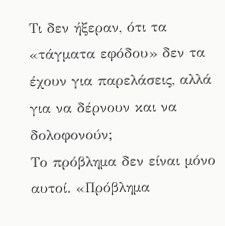Τι δεν ήξεραν, ότι τα «τάγματα εφόδου» δεν τα έχουν για παρελάσεις, αλλά για να δέρνουν και να δολοφονούν;
Το πρόβλημα δεν είναι μόνο αυτοί. «Πρόβλημα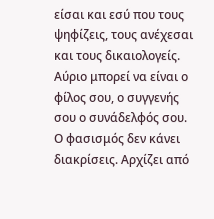είσαι και εσύ που τους ψηφίζεις, τους ανέχεσαι και τους δικαιολογείς.
Αύριο μπορεί να είναι ο φίλος σου, ο συγγενής σου ο συνάδελφός σου. Ο φασισμός δεν κάνει διακρίσεις. Αρχίζει από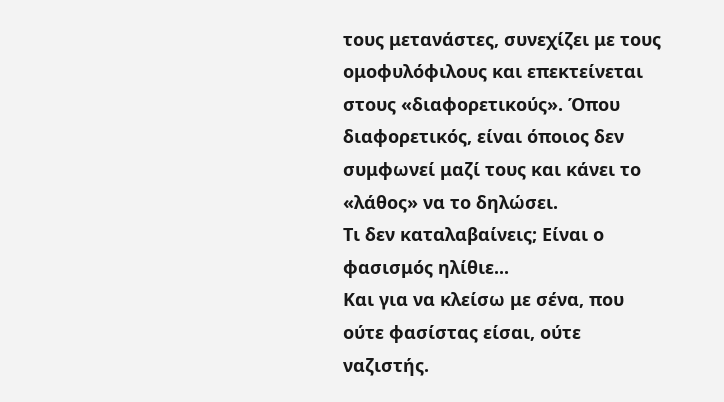τους μετανάστες, συνεχίζει με τους ομοφυλόφιλους και επεκτείνεται στους «διαφορετικούς». Όπου διαφορετικός, είναι όποιος δεν συμφωνεί μαζί τους και κάνει το «λάθος» να το δηλώσει.
Τι δεν καταλαβαίνεις; Είναι ο φασισμός ηλίθιε...
Και για να κλείσω με σένα, που ούτε φασίστας είσαι, ούτε ναζιστής.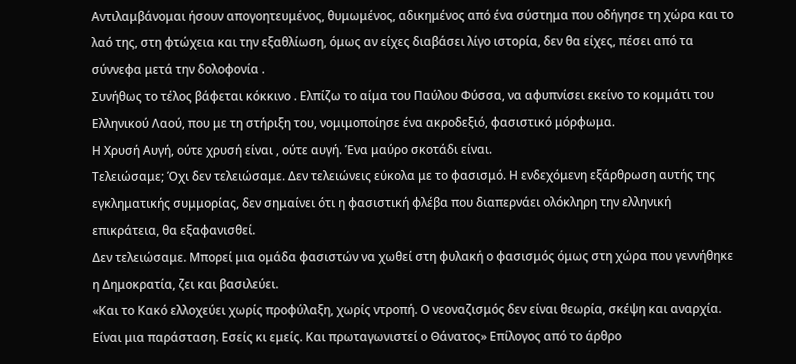Αντιλαμβάνομαι ήσουν απογοητευμένος, θυμωμένος, αδικημένος από ένα σύστημα που οδήγησε τη χώρα και το λαό της, στη φτώχεια και την εξαθλίωση, όμως αν είχες διαβάσει λίγο ιστορία, δεν θα είχες, πέσει από τα σύννεφα μετά την δολοφονία .
Συνήθως το τέλος βάφεται κόκκινο . Ελπίζω το αίμα του Παύλου Φύσσα, να αφυπνίσει εκείνο το κομμάτι του Ελληνικού Λαού, που με τη στήριξη του, νομιμοποίησε ένα ακροδεξιό, φασιστικό μόρφωμα.
Η Χρυσή Αυγή, ούτε χρυσή είναι , ούτε αυγή. Ένα μαύρο σκοτάδι είναι.
Τελειώσαμε; Όχι δεν τελειώσαμε. Δεν τελειώνεις εύκολα με το φασισμό. Η ενδεχόμενη εξάρθρωση αυτής της εγκληματικής συμμορίας, δεν σημαίνει ότι η φασιστική φλέβα που διαπερνάει ολόκληρη την ελληνική επικράτεια, θα εξαφανισθεί.
Δεν τελειώσαμε. Μπορεί μια ομάδα φασιστών να χωθεί στη φυλακή ο φασισμός όμως στη χώρα που γεννήθηκε η Δημοκρατία, ζει και βασιλεύει.
«Και το Κακό ελλοχεύει χωρίς προφύλαξη, χωρίς ντροπή. Ο νεοναζισμός δεν είναι θεωρία, σκέψη και αναρχία. Είναι μια παράσταση. Εσείς κι εμείς. Και πρωταγωνιστεί ο Θάνατος» Επίλογος από το άρθρο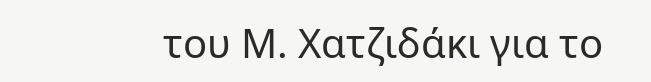του Μ. Χατζιδάκι για το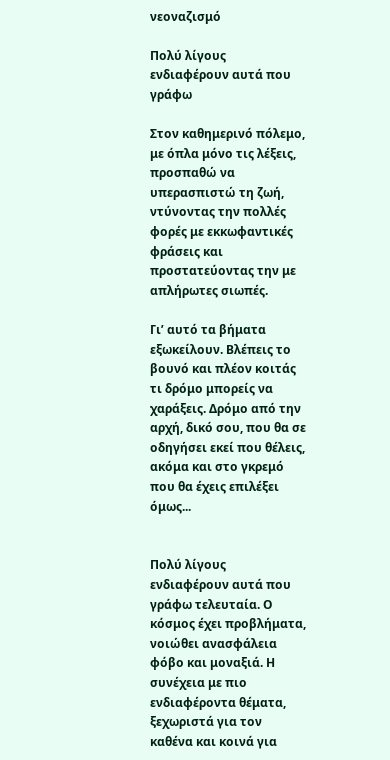νεοναζισμό

Πολύ λίγους ενδιαφέρουν αυτά που γράφω

Στον καθημερινό πόλεμο, με όπλα μόνο τις λέξεις, προσπαθώ να υπερασπιστώ τη ζωή, ντύνοντας την πολλές φορές με εκκωφαντικές φράσεις και προστατεύοντας την με απλήρωτες σιωπές.

Γι’ αυτό τα βήματα εξωκείλουν. Βλέπεις το βουνό και πλέον κοιτάς τι δρόμο μπορείς να χαράξεις. Δρόμο από την αρχή, δικό σου, που θα σε οδηγήσει εκεί που θέλεις, ακόμα και στο γκρεμό που θα έχεις επιλέξει όμως...


Πολύ λίγους ενδιαφέρουν αυτά που γράφω τελευταία. Ο κόσμος έχει προβλήματα, νοιώθει ανασφάλεια φόβο και μοναξιά. Η συνέχεια με πιο ενδιαφέροντα θέματα, ξεχωριστά για τον καθένα και κοινά για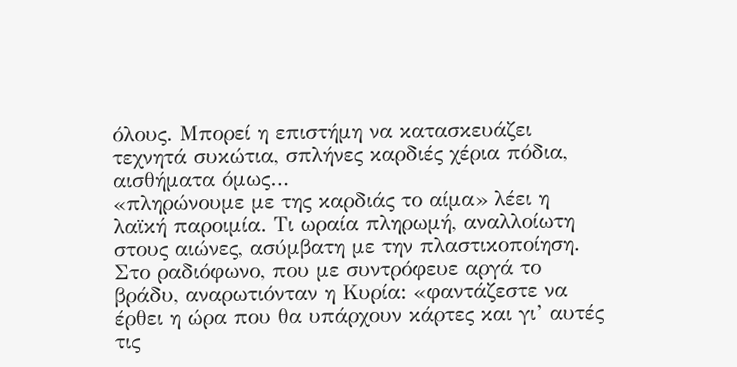όλους. Μπορεί η επιστήμη να κατασκευάζει τεχνητά συκώτια, σπλήνες καρδιές χέρια πόδια, αισθήματα όμως…
«πληρώνουμε με της καρδιάς το αίμα» λέει η λαϊκή παροιμία. Τι ωραία πληρωμή, αναλλοίωτη στους αιώνες, ασύμβατη με την πλαστικοποίηση.
Στο ραδιόφωνο, που με συντρόφευε αργά το βράδυ, αναρωτιόνταν η Κυρία: «φαντάζεστε να έρθει η ώρα που θα υπάρχουν κάρτες και γι’ αυτές τις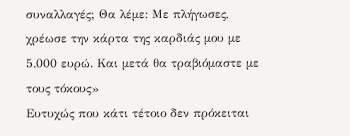συναλλαγές; Θα λέμε: Με πλήγωσες, χρέωσε την κάρτα της καρδιάς μου με 5.000 ευρώ. Και μετά θα τραβιόμαστε με τους τόκους»
Ευτυχώς που κάτι τέτοιο δεν πρόκειται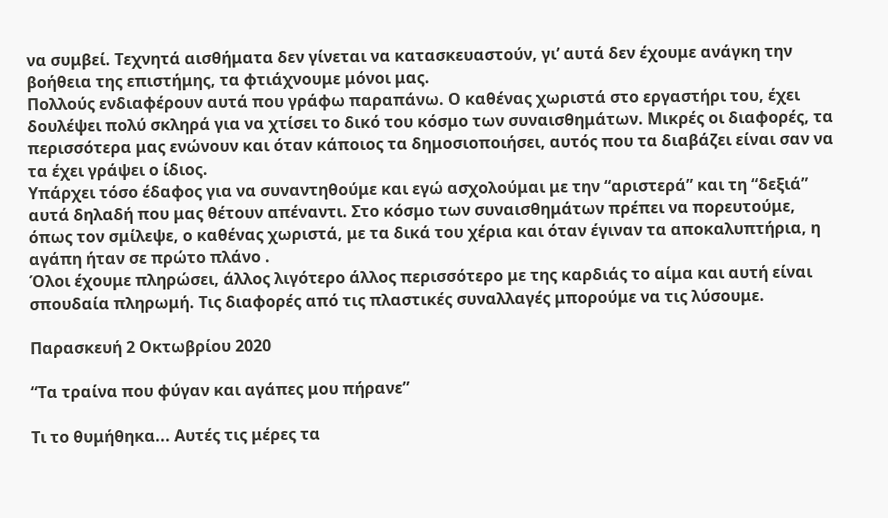να συμβεί. Τεχνητά αισθήματα δεν γίνεται να κατασκευαστούν, γι’ αυτά δεν έχουμε ανάγκη την βοήθεια της επιστήμης, τα φτιάχνουμε μόνοι μας.
Πολλούς ενδιαφέρουν αυτά που γράφω παραπάνω. Ο καθένας χωριστά στο εργαστήρι του, έχει δουλέψει πολύ σκληρά για να χτίσει το δικό του κόσμο των συναισθημάτων. Μικρές οι διαφορές, τα περισσότερα μας ενώνουν και όταν κάποιος τα δημοσιοποιήσει, αυτός που τα διαβάζει είναι σαν να τα έχει γράψει ο ίδιος.
Υπάρχει τόσο έδαφος για να συναντηθούμε και εγώ ασχολούμαι με την “αριστερά” και τη “δεξιά” αυτά δηλαδή που μας θέτουν απέναντι. Στο κόσμο των συναισθημάτων πρέπει να πορευτούμε, όπως τον σμίλεψε, ο καθένας χωριστά, με τα δικά του χέρια και όταν έγιναν τα αποκαλυπτήρια, η αγάπη ήταν σε πρώτο πλάνο .
Όλοι έχουμε πληρώσει, άλλος λιγότερο άλλος περισσότερο με της καρδιάς το αίμα και αυτή είναι σπουδαία πληρωμή. Τις διαφορές από τις πλαστικές συναλλαγές μπορούμε να τις λύσουμε.

Παρασκευή 2 Οκτωβρίου 2020

“Τα τραίνα που φύγαν και αγάπες μου πήρανε”

Τι το θυμήθηκα... Αυτές τις μέρες τα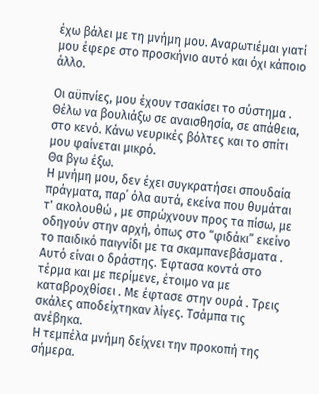έχω βάλει με τη μνήμη μου. Αναρωτιέμαι γιατί μου έφερε στο προσκήνιο αυτό και όχι κάποιο άλλο.

Οι αϋπνίες, μου έχουν τσακίσει το σύστημα . Θέλω να βουλιάξω σε αναισθησία, σε απάθεια, στο κενό. Κάνω νευρικές βόλτες και το σπίτι μου φαίνεται μικρό.
Θα βγω έξω.
Η μνήμη μου, δεν έχει συγκρατήσει σπουδαία πράγματα, παρ΄ όλα αυτά, εκείνα που θυμάται τ' ακολουθώ , με σπρώχνουν προς τα πίσω, με οδηγούν στην αρχή, όπως στο “φιδάκι” εκείνο το παιδικό παιγνίδι με τα σκαμπανεβάσματα . Αυτό είναι ο δράστης. Έφτασα κοντά στο τέρμα και με περίμενε, έτοιμο να με καταβροχθίσει . Με έφτασε στην ουρά . Τρεις σκάλες αποδείχτηκαν λίγες. Τσάμπα τις ανέβηκα.
Η τεμπέλα μνήμη δείχνει την προκοπή της σήμερα.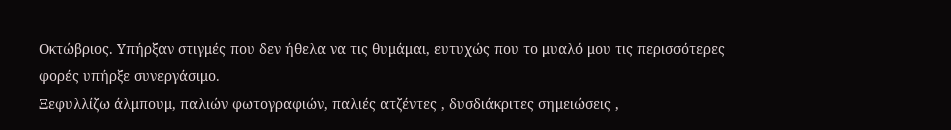Οκτώβριος. Υπήρξαν στιγμές που δεν ήθελα να τις θυμάμαι, ευτυχώς που το μυαλό μου τις περισσότερες φορές υπήρξε συνεργάσιμο.
Ξεφυλλίζω άλμπουμ, παλιών φωτογραφιών, παλιές ατζέντες , δυσδιάκριτες σημειώσεις ,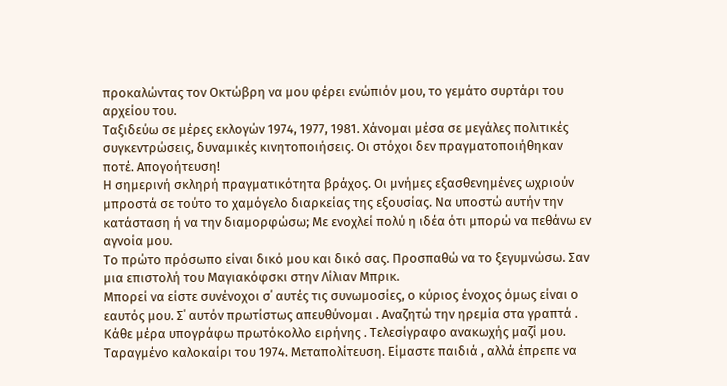προκαλώντας τον Οκτώβρη να μου φέρει ενώπιόν μου, το γεμάτο συρτάρι του αρχείου του.
Ταξιδεύω σε μέρες εκλογών 1974, 1977, 1981. Χάνομαι μέσα σε μεγάλες πολιτικές συγκεντρώσεις, δυναμικές κινητοποιήσεις. Οι στόχοι δεν πραγματοποιήθηκαν ποτέ. Απογοήτευση!
Η σημερινή σκληρή πραγματικότητα βράχος. Οι μνήμες εξασθενημένες ωχριούν μπροστά σε τούτο το χαμόγελο διαρκείας της εξουσίας. Να υποστώ αυτήν την κατάσταση ή να την διαμορφώσω; Με ενοχλεί πολύ η ιδέα ότι μπορώ να πεθάνω εν αγνοία μου.
Το πρώτο πρόσωπο είναι δικό μου και δικό σας. Προσπαθώ να το ξεγυμνώσω. Σαν μια επιστολή του Μαγιακόφσκι στην Λίλιαν Μπρικ.
Μπορεί να είστε συνένοχοι σ΄ αυτές τις συνωμοσίες, ο κύριος ένοχος όμως είναι ο εαυτός μου. Σ΄ αυτόν πρωτίστως απευθύνομαι . Αναζητώ την ηρεμία στα γραπτά . Κάθε μέρα υπογράφω πρωτόκολλο ειρήνης . Τελεσίγραφο ανακωχής μαζί μου.
Ταραγμένο καλοκαίρι του 1974. Μεταπολίτευση. Είμαστε παιδιά , αλλά έπρεπε να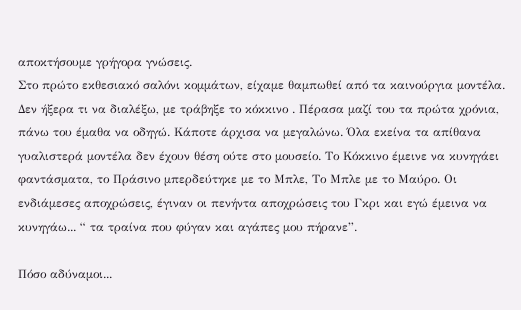αποκτήσουμε γρήγορα γνώσεις.
Στο πρώτο εκθεσιακό σαλόνι κομμάτων, είχαμε θαμπωθεί από τα καινούργια μοντέλα. Δεν ήξερα τι να διαλέξω, με τράβηξε το κόκκινο . Πέρασα μαζί του τα πρώτα χρόνια, πάνω του έμαθα να οδηγώ. Κάποτε άρχισα να μεγαλώνω. Όλα εκείνα τα απίθανα γυαλιστερά μοντέλα δεν έχουν θέση ούτε στο μουσείο. Το Κόκκινο έμεινε να κυνηγάει φαντάσματα, το Πράσινο μπερδεύτηκε με το Μπλε, Το Μπλε με το Μαύρο. Οι ενδιάμεσες αποχρώσεις, έγιναν οι πενήντα αποχρώσεις του Γκρι και εγώ έμεινα να κυνηγάω... “ τα τραίνα που φύγαν και αγάπες μου πήρανε”.

Πόσο αδύναμοι...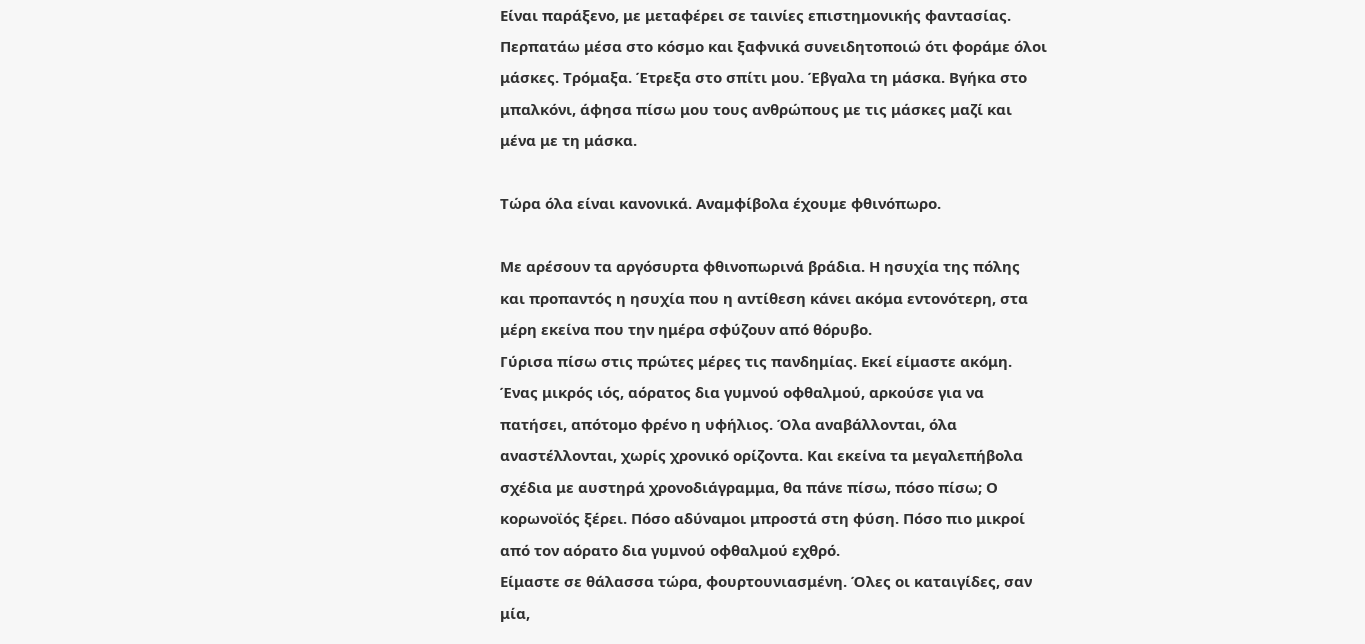Είναι παράξενο, με μεταφέρει σε ταινίες επιστημονικής φαντασίας. Περπατάω μέσα στο κόσμο και ξαφνικά συνειδητοποιώ ότι φοράμε όλοι μάσκες. Τρόμαξα. Έτρεξα στο σπίτι μου. Έβγαλα τη μάσκα. Βγήκα στο μπαλκόνι, άφησα πίσω μου τους ανθρώπους με τις μάσκες μαζί και μένα με τη μάσκα.

Τώρα όλα είναι κανονικά. Αναμφίβολα έχουμε φθινόπωρο.

Με αρέσουν τα αργόσυρτα φθινοπωρινά βράδια. Η ησυχία της πόλης και προπαντός η ησυχία που η αντίθεση κάνει ακόμα εντονότερη, στα μέρη εκείνα που την ημέρα σφύζουν από θόρυβο.
Γύρισα πίσω στις πρώτες μέρες τις πανδημίας. Εκεί είμαστε ακόμη.
Ένας μικρός ιός, αόρατος δια γυμνού οφθαλμού, αρκούσε για να πατήσει, απότομο φρένο η υφήλιος. Όλα αναβάλλονται, όλα αναστέλλονται, χωρίς χρονικό ορίζοντα. Και εκείνα τα μεγαλεπήβολα σχέδια με αυστηρά χρονοδιάγραμμα, θα πάνε πίσω, πόσο πίσω; Ο κορωνοϊός ξέρει. Πόσο αδύναμοι μπροστά στη φύση. Πόσο πιο μικροί από τον αόρατο δια γυμνού οφθαλμού εχθρό.
Είμαστε σε θάλασσα τώρα, φουρτουνιασμένη. Όλες οι καταιγίδες, σαν μία,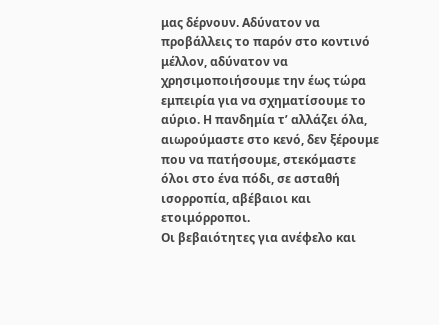μας δέρνουν. Αδύνατον να προβάλλεις το παρόν στο κοντινό μέλλον, αδύνατον να χρησιμοποιήσουμε την έως τώρα εμπειρία για να σχηματίσουμε το αύριο. Η πανδημία τ’ αλλάζει όλα, αιωρούμαστε στο κενό, δεν ξέρουμε που να πατήσουμε, στεκόμαστε όλοι στο ένα πόδι, σε ασταθή ισορροπία, αβέβαιοι και ετοιμόρροποι.
Οι βεβαιότητες για ανέφελο και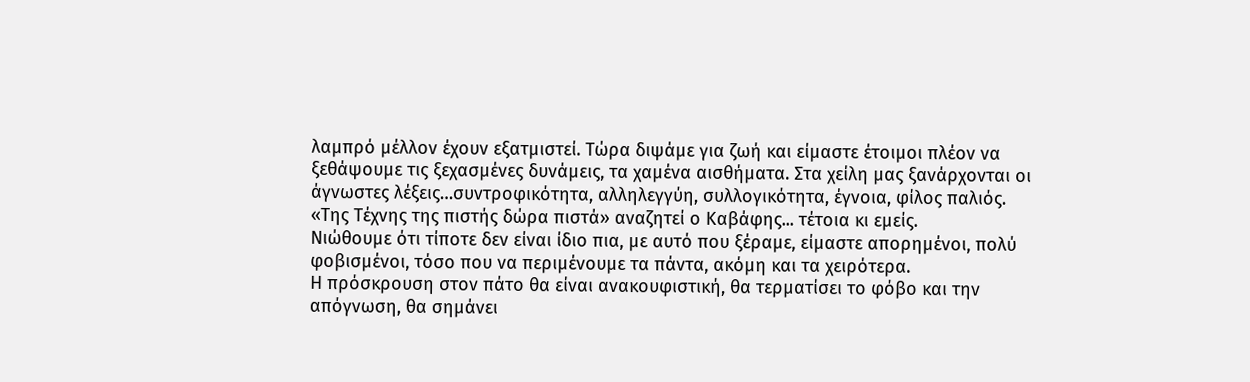λαμπρό μέλλον έχουν εξατμιστεί. Τώρα διψάμε για ζωή και είμαστε έτοιμοι πλέον να ξεθάψουμε τις ξεχασμένες δυνάμεις, τα χαμένα αισθήματα. Στα χείλη μας ξανάρχονται οι άγνωστες λέξεις…συντροφικότητα, αλληλεγγύη, συλλογικότητα, έγνοια, φίλος παλιός.
«Της Τέχνης της πιστής δώρα πιστά» αναζητεί ο Καβάφης... τέτοια κι εμείς.
Νιώθουμε ότι τίποτε δεν είναι ίδιο πια, με αυτό που ξέραμε, είμαστε απορημένοι, πολύ φοβισμένοι, τόσο που να περιμένουμε τα πάντα, ακόμη και τα χειρότερα.
Η πρόσκρουση στον πάτο θα είναι ανακουφιστική, θα τερματίσει το φόβο και την απόγνωση, θα σημάνει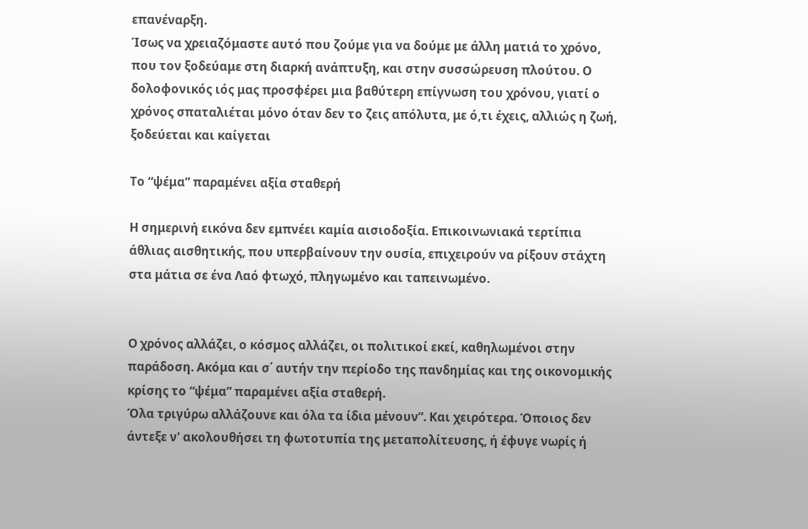επανέναρξη.
Ίσως να χρειαζόμαστε αυτό που ζούμε για να δούμε με άλλη ματιά το χρόνο, που τον ξοδεύαμε στη διαρκή ανάπτυξη, και στην συσσώρευση πλούτου. Ο δολοφονικός ιός μας προσφέρει μια βαθύτερη επίγνωση του χρόνου, γιατί ο χρόνος σπαταλιέται μόνο όταν δεν το ζεις απόλυτα, με ό,τι έχεις, αλλιώς η ζωή, ξοδεύεται και καίγεται

Το “ψέμα” παραμένει αξία σταθερή

Η σημερινή εικόνα δεν εμπνέει καμία αισιοδοξία. Επικοινωνιακά τερτίπια άθλιας αισθητικής, που υπερβαίνουν την ουσία, επιχειρούν να ρίξουν στάχτη στα μάτια σε ένα Λαό φτωχό, πληγωμένο και ταπεινωμένο.


Ο χρόνος αλλάζει, ο κόσμος αλλάζει, οι πολιτικοί εκεί, καθηλωμένοι στην παράδοση. Ακόμα και σ΄ αυτήν την περίοδο της πανδημίας και της οικονομικής κρίσης το “ψέμα” παραμένει αξία σταθερή.
Όλα τριγύρω αλλάζουνε και όλα τα ίδια μένουν”. Και χειρότερα. Όποιος δεν άντεξε ν' ακολουθήσει τη φωτοτυπία της μεταπολίτευσης, ή έφυγε νωρίς ή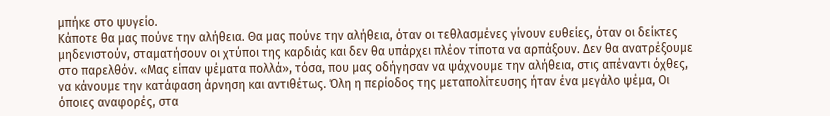μπήκε στο ψυγείο.
Κάποτε θα μας πούνε την αλήθεια. Θα μας πούνε την αλήθεια, όταν οι τεθλασμένες γίνουν ευθείες, όταν οι δείκτες μηδενιστούν, σταματήσουν οι χτύποι της καρδιάς και δεν θα υπάρχει πλέον τίποτα να αρπάξουν. Δεν θα ανατρέξουμε στο παρελθόν. «Μας είπαν ψέματα πολλά», τόσα, που μας οδήγησαν να ψάχνουμε την αλήθεια, στις απέναντι όχθες, να κάνουμε την κατάφαση άρνηση και αντιθέτως. Όλη η περίοδος της μεταπολίτευσης ήταν ένα μεγάλο ψέμα, Οι όποιες αναφορές, στα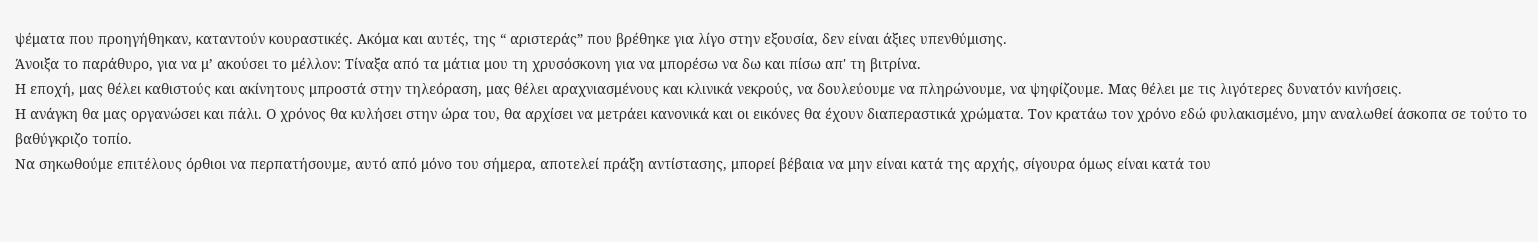ψέματα που προηγήθηκαν, καταντούν κουραστικές. Ακόμα και αυτές, της “ αριστεράς” που βρέθηκε για λίγο στην εξουσία, δεν είναι άξιες υπενθύμισης.
Άνοιξα το παράθυρο, για να μ’ ακούσει το μέλλον: Τίναξα από τα μάτια μου τη χρυσόσκονη για να μπορέσω να δω και πίσω απ' τη βιτρίνα.
Η εποχή, μας θέλει καθιστούς και ακίνητους μπροστά στην τηλεόραση, μας θέλει αραχνιασμένους και κλινικά νεκρούς, να δουλεύουμε να πληρώνουμε, να ψηφίζουμε. Μας θέλει με τις λιγότερες δυνατόν κινήσεις.
Η ανάγκη θα μας οργανώσει και πάλι. Ο χρόνος θα κυλήσει στην ώρα του, θα αρχίσει να μετράει κανονικά και οι εικόνες θα έχουν διαπεραστικά χρώματα. Τον κρατάω τον χρόνο εδώ φυλακισμένο, μην αναλωθεί άσκοπα σε τούτο το βαθύγκριζο τοπίο.
Να σηκωθούμε επιτέλους όρθιοι να περπατήσουμε, αυτό από μόνο του σήμερα, αποτελεί πράξη αντίστασης, μπορεί βέβαια να μην είναι κατά της αρχής, σίγουρα όμως είναι κατά του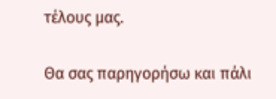τέλους μας.

Θα σας παρηγορήσω και πάλι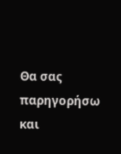Θα σας παρηγορήσω και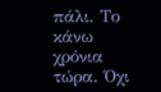πάλι. Το κάνω χρόνια τώρα. Όχι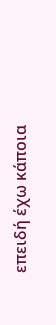επειδή έχω κάποια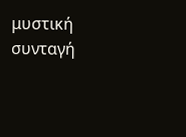μυστική συνταγή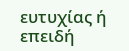ευτυχίας ή επειδή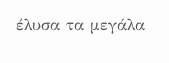έλυσα τα μεγάλα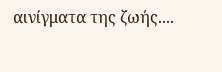αινίγματα της ζωής....